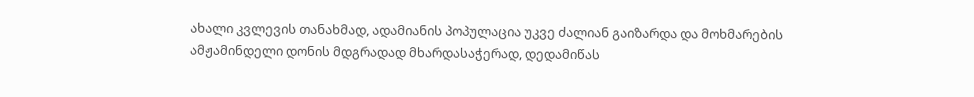ახალი კვლევის თანახმად, ადამიანის პოპულაცია უკვე ძალიან გაიზარდა და მოხმარების ამჟამინდელი დონის მდგრადად მხარდასაჭერად, დედამიწას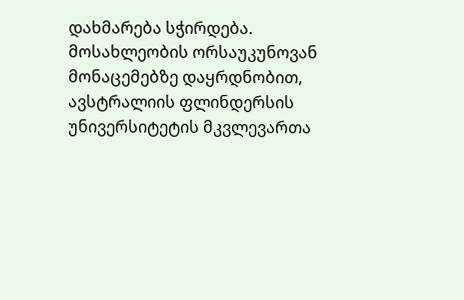დახმარება სჭირდება.
მოსახლეობის ორსაუკუნოვან მონაცემებზე დაყრდნობით, ავსტრალიის ფლინდერსის უნივერსიტეტის მკვლევართა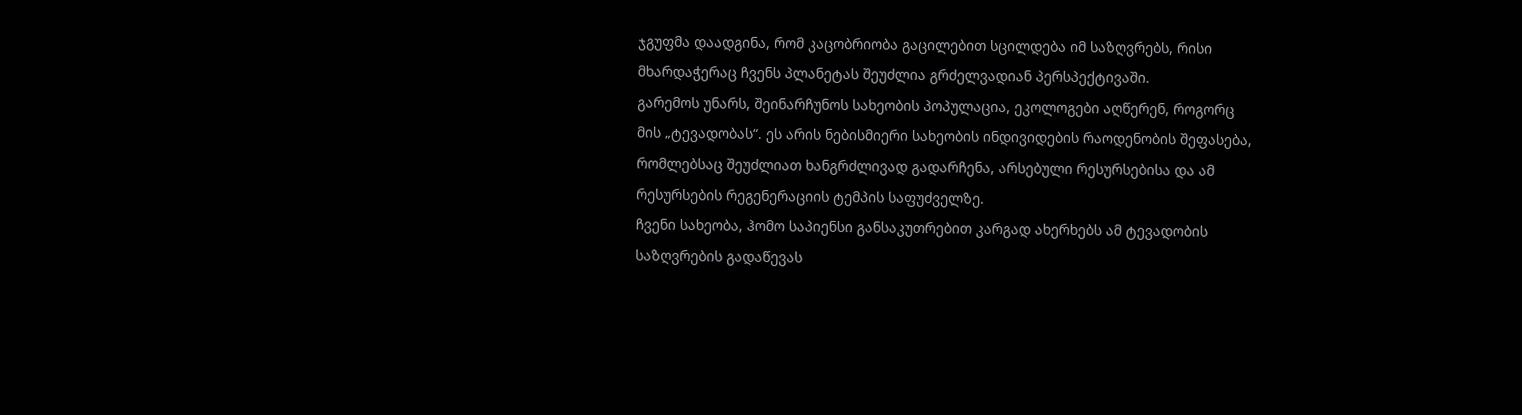ჯგუფმა დაადგინა, რომ კაცობრიობა გაცილებით სცილდება იმ საზღვრებს, რისი მხარდაჭერაც ჩვენს პლანეტას შეუძლია გრძელვადიან პერსპექტივაში.
გარემოს უნარს, შეინარჩუნოს სახეობის პოპულაცია, ეკოლოგები აღწერენ, როგორც მის „ტევადობას“. ეს არის ნებისმიერი სახეობის ინდივიდების რაოდენობის შეფასება, რომლებსაც შეუძლიათ ხანგრძლივად გადარჩენა, არსებული რესურსებისა და ამ რესურსების რეგენერაციის ტემპის საფუძველზე.
ჩვენი სახეობა, ჰომო საპიენსი განსაკუთრებით კარგად ახერხებს ამ ტევადობის საზღვრების გადაწევას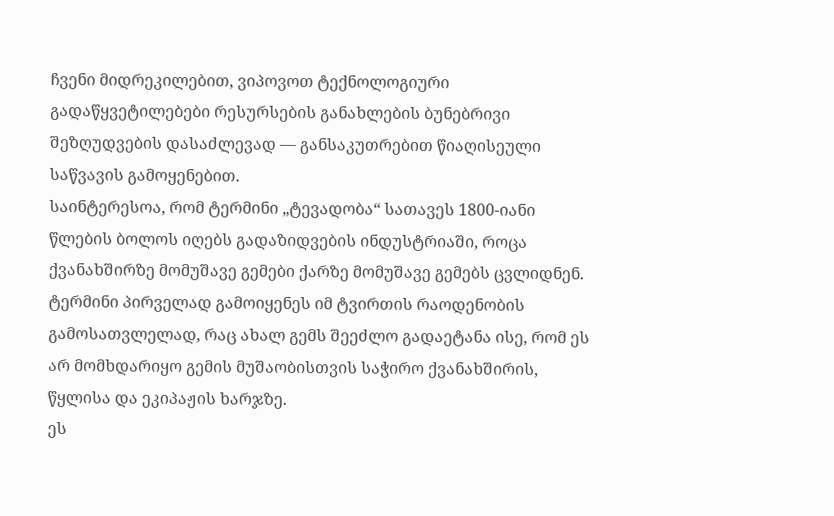ჩვენი მიდრეკილებით, ვიპოვოთ ტექნოლოგიური გადაწყვეტილებები რესურსების განახლების ბუნებრივი შეზღუდვების დასაძლევად — განსაკუთრებით წიაღისეული საწვავის გამოყენებით.
საინტერესოა, რომ ტერმინი „ტევადობა“ სათავეს 1800-იანი წლების ბოლოს იღებს გადაზიდვების ინდუსტრიაში, როცა ქვანახშირზე მომუშავე გემები ქარზე მომუშავე გემებს ცვლიდნენ. ტერმინი პირველად გამოიყენეს იმ ტვირთის რაოდენობის გამოსათვლელად, რაც ახალ გემს შეეძლო გადაეტანა ისე, რომ ეს არ მომხდარიყო გემის მუშაობისთვის საჭირო ქვანახშირის, წყლისა და ეკიპაჟის ხარჯზე.
ეს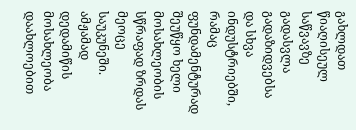გახლდათ წიაღისეულ საწვავზე გადასვლა გადაზიდვებსა და სხვა ინდუსტრიებში, რამაც ფუნდამენტურად შეუწყო ხელი მოსახლეობის სწრაფად ზრდას მეოცე საუკუნეში. ამჟამად დედამიწის მოსახლეობა დაახლოებით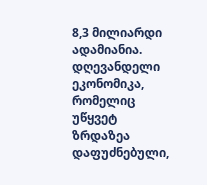8,3 მილიარდი ადამიანია.
დღევანდელი ეკონომიკა, რომელიც უწყვეტ ზრდაზეა დაფუძნებული,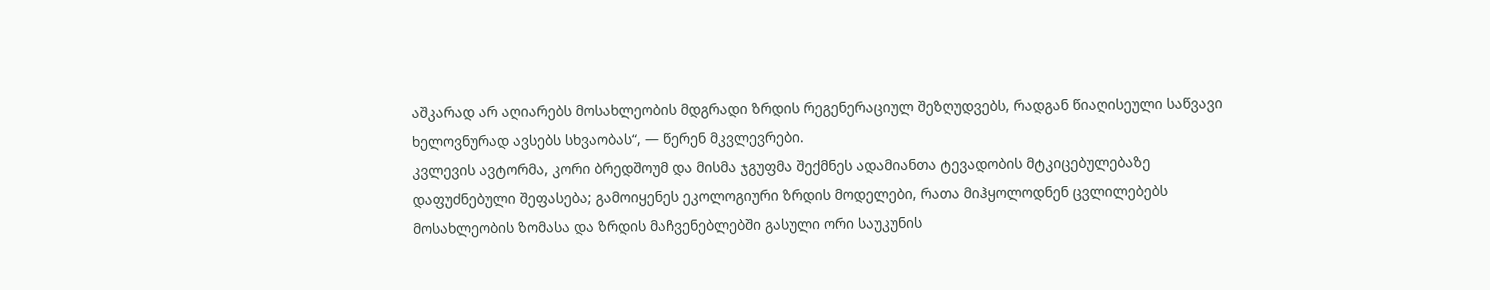აშკარად არ აღიარებს მოსახლეობის მდგრადი ზრდის რეგენერაციულ შეზღუდვებს, რადგან წიაღისეული საწვავი ხელოვნურად ავსებს სხვაობას“, — წერენ მკვლევრები.
კვლევის ავტორმა, კორი ბრედშოუმ და მისმა ჯგუფმა შექმნეს ადამიანთა ტევადობის მტკიცებულებაზე დაფუძნებული შეფასება; გამოიყენეს ეკოლოგიური ზრდის მოდელები, რათა მიჰყოლოდნენ ცვლილებებს მოსახლეობის ზომასა და ზრდის მაჩვენებლებში გასული ორი საუკუნის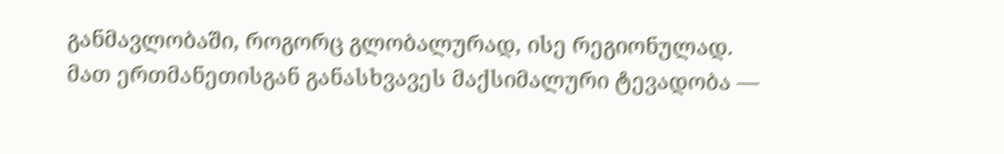განმავლობაში, როგორც გლობალურად, ისე რეგიონულად.
მათ ერთმანეთისგან განასხვავეს მაქსიმალური ტევადობა —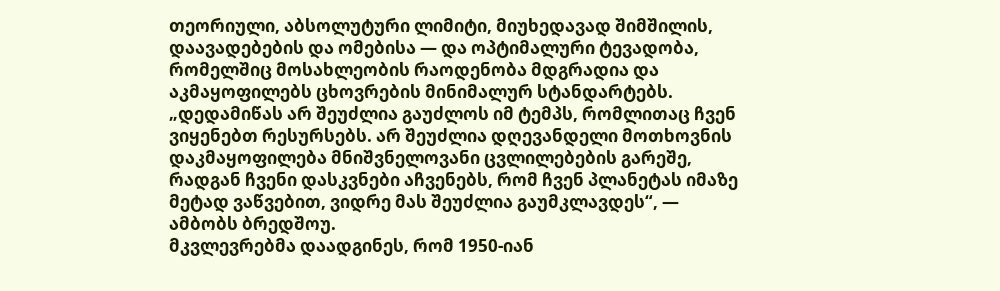თეორიული, აბსოლუტური ლიმიტი, მიუხედავად შიმშილის, დაავადებების და ომებისა — და ოპტიმალური ტევადობა, რომელშიც მოსახლეობის რაოდენობა მდგრადია და აკმაყოფილებს ცხოვრების მინიმალურ სტანდარტებს.
„დედამიწას არ შეუძლია გაუძლოს იმ ტემპს, რომლითაც ჩვენ ვიყენებთ რესურსებს. არ შეუძლია დღევანდელი მოთხოვნის დაკმაყოფილება მნიშვნელოვანი ცვლილებების გარეშე, რადგან ჩვენი დასკვნები აჩვენებს, რომ ჩვენ პლანეტას იმაზე მეტად ვაწვებით, ვიდრე მას შეუძლია გაუმკლავდეს“, — ამბობს ბრედშოუ.
მკვლევრებმა დაადგინეს, რომ 1950-იან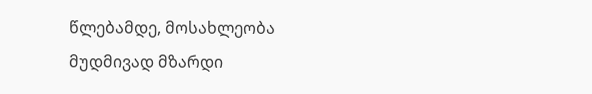წლებამდე, მოსახლეობა მუდმივად მზარდი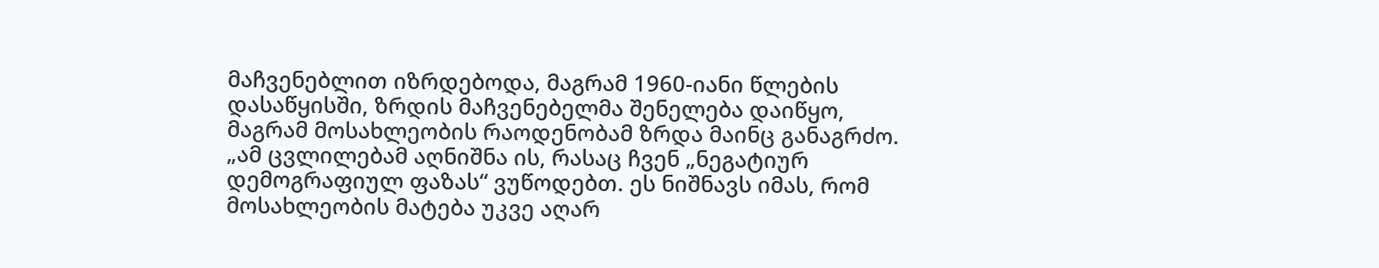მაჩვენებლით იზრდებოდა, მაგრამ 1960-იანი წლების დასაწყისში, ზრდის მაჩვენებელმა შენელება დაიწყო, მაგრამ მოსახლეობის რაოდენობამ ზრდა მაინც განაგრძო.
„ამ ცვლილებამ აღნიშნა ის, რასაც ჩვენ „ნეგატიურ დემოგრაფიულ ფაზას“ ვუწოდებთ. ეს ნიშნავს იმას, რომ მოსახლეობის მატება უკვე აღარ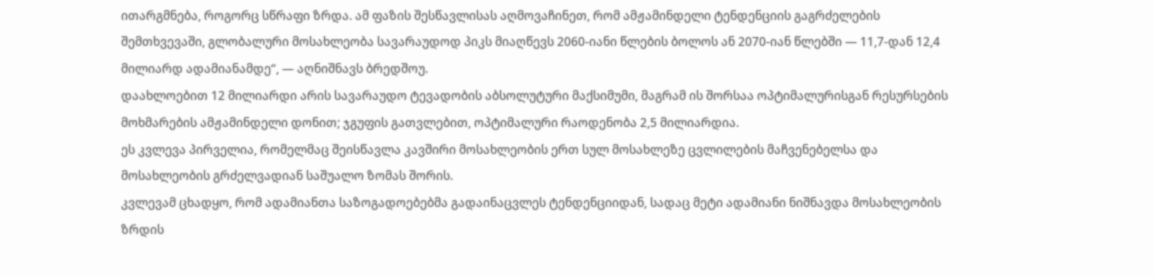ითარგმნება, როგორც სწრაფი ზრდა. ამ ფაზის შესწავლისას აღმოვაჩინეთ, რომ ამჟამინდელი ტენდენციის გაგრძელების შემთხვევაში, გლობალური მოსახლეობა სავარაუდოდ პიკს მიაღწევს 2060-იანი წლების ბოლოს ან 2070-იან წლებში — 11,7-დან 12,4 მილიარდ ადამიანამდე“, — აღნიშნავს ბრედშოუ.
დაახლოებით 12 მილიარდი არის სავარაუდო ტევადობის აბსოლუტური მაქსიმუმი, მაგრამ ის შორსაა ოპტიმალურისგან რესურსების მოხმარების ამჟამინდელი დონით; ჯგუფის გათვლებით, ოპტიმალური რაოდენობა 2,5 მილიარდია.
ეს კვლევა პირველია, რომელმაც შეისწავლა კავშირი მოსახლეობის ერთ სულ მოსახლეზე ცვლილების მაჩვენებელსა და მოსახლეობის გრძელვადიან საშუალო ზომას შორის.
კვლევამ ცხადყო, რომ ადამიანთა საზოგადოებებმა გადაინაცვლეს ტენდენციიდან, სადაც მეტი ადამიანი ნიშნავდა მოსახლეობის ზრდის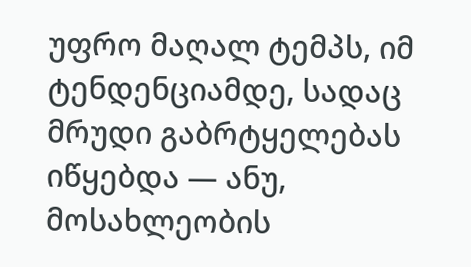უფრო მაღალ ტემპს, იმ ტენდენციამდე, სადაც მრუდი გაბრტყელებას იწყებდა — ანუ, მოსახლეობის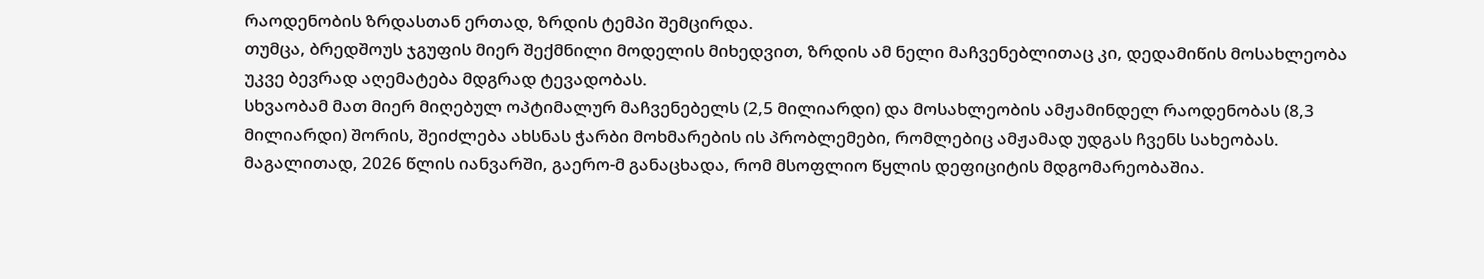რაოდენობის ზრდასთან ერთად, ზრდის ტემპი შემცირდა.
თუმცა, ბრედშოუს ჯგუფის მიერ შექმნილი მოდელის მიხედვით, ზრდის ამ ნელი მაჩვენებლითაც კი, დედამიწის მოსახლეობა უკვე ბევრად აღემატება მდგრად ტევადობას.
სხვაობამ მათ მიერ მიღებულ ოპტიმალურ მაჩვენებელს (2,5 მილიარდი) და მოსახლეობის ამჟამინდელ რაოდენობას (8,3 მილიარდი) შორის, შეიძლება ახსნას ჭარბი მოხმარების ის პრობლემები, რომლებიც ამჟამად უდგას ჩვენს სახეობას.
მაგალითად, 2026 წლის იანვარში, გაერო-მ განაცხადა, რომ მსოფლიო წყლის დეფიციტის მდგომარეობაშია.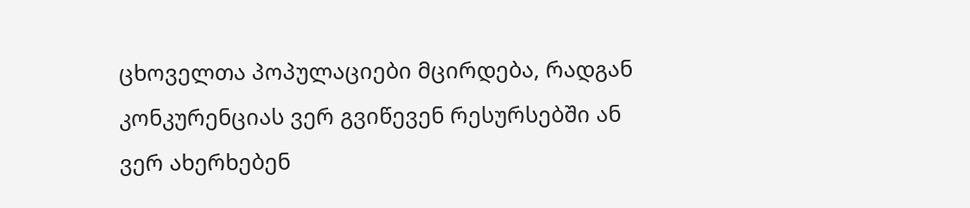ცხოველთა პოპულაციები მცირდება, რადგან კონკურენციას ვერ გვიწევენ რესურსებში ან ვერ ახერხებენ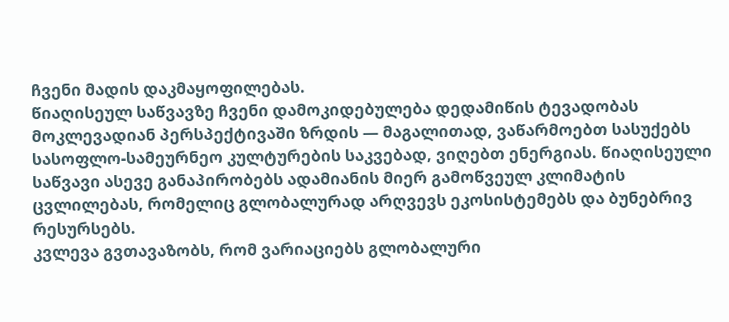ჩვენი მადის დაკმაყოფილებას.
წიაღისეულ საწვავზე ჩვენი დამოკიდებულება დედამიწის ტევადობას მოკლევადიან პერსპექტივაში ზრდის — მაგალითად, ვაწარმოებთ სასუქებს სასოფლო-სამეურნეო კულტურების საკვებად, ვიღებთ ენერგიას. წიაღისეული საწვავი ასევე განაპირობებს ადამიანის მიერ გამოწვეულ კლიმატის ცვლილებას, რომელიც გლობალურად არღვევს ეკოსისტემებს და ბუნებრივ რესურსებს.
კვლევა გვთავაზობს, რომ ვარიაციებს გლობალური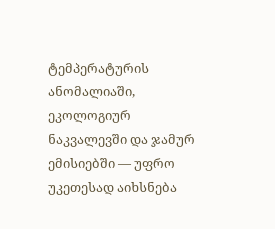ტემპერატურის ანომალიაში, ეკოლოგიურ ნაკვალევში და ჯამურ ემისიებში — უფრო უკეთესად აიხსნება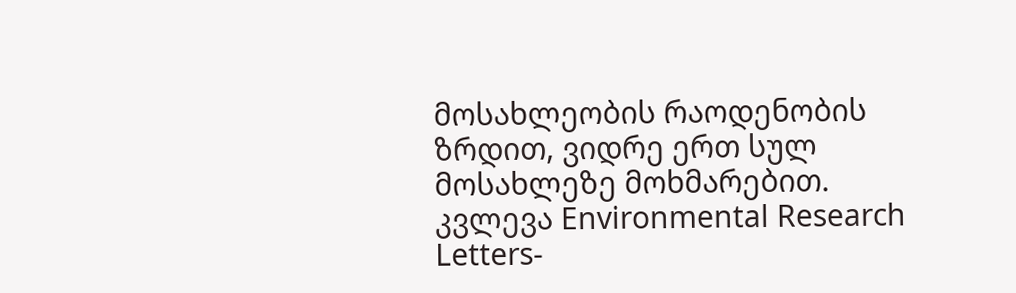მოსახლეობის რაოდენობის ზრდით, ვიდრე ერთ სულ მოსახლეზე მოხმარებით.
კვლევა Environmental Research Letters-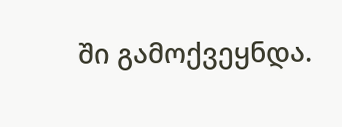ში გამოქვეყნდა.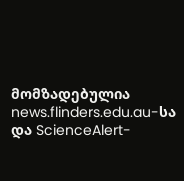მომზადებულია news.flinders.edu.au-სა და ScienceAlert-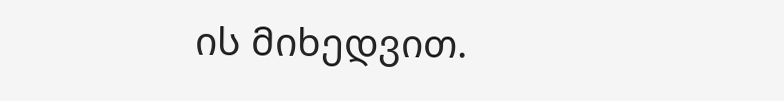ის მიხედვით.